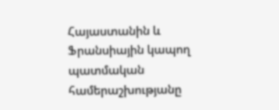Հայաստանին և Ֆրանսիային կապող պատմական համերաշխությանը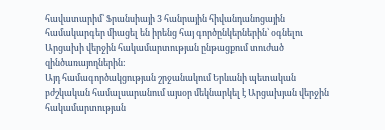հավատարիմ՝ Ֆրանսիայի 3 հանրային հիվանդանոցային համակարգեր միացել են իրենց հայ գործընկերներին՝ օգնելու Արցախի վերջին հակամարտության ընթացքում տուժած զինծառայողներին:
Այդ համագործակցության շրջանակում Երևանի պետական բժշկական համալսարանում այսօր մեկնարկել է Արցախյան վերջին հակամարտության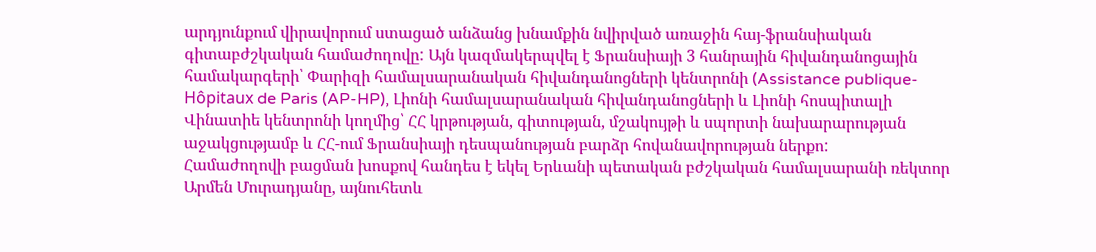արդյունքում վիրավորում ստացած անձանց խնամքին նվիրված առաջին հայ-ֆրանսիական գիտաբժշկական համաժողովը: Այն կազմակերպվել է Ֆրանսիայի 3 հանրային հիվանդանոցային համակարգերի՝ Փարիզի համալսարանական հիվանդանոցների կենտրոնի (Assistance publique-Hôpitaux de Paris (AP-HP), Լիոնի համալսարանական հիվանդանոցների և Լիոնի հոսպիտալի Վինատիե կենտրոնի կողմից՝ ՀՀ կրթության, գիտության, մշակույթի և սպորտի նախարարության աջակցությամբ և ՀՀ-ում Ֆրանսիայի դեսպանության բարձր հովանավորության ներքո:
Համաժողովի բացման խոսքով հանդես է եկել Երևանի պետական բժշկական համալսարանի ռեկտոր Արմեն Մուրադյանը, այնուհետև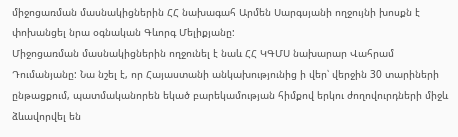միջոցառման մասնակիցներին ՀՀ նախագահ Արմեն Սարգսյանի ողջույնի խոսքն է փոխանցել նրա օգնական Գևորգ Մելիքյանը:
Միջոցառման մասնակիցներին ողջունել է նաև ՀՀ ԿԳՄՍ նախարար Վահրամ Դումանյանը: Նա նշել է, որ Հայաստանի անկախությունից ի վեր՝ վերջին 30 տարիների ընթացքում, պատմականորեն եկած բարեկամության հիմքով երկու ժողովուրդների միջև ձևավորվել են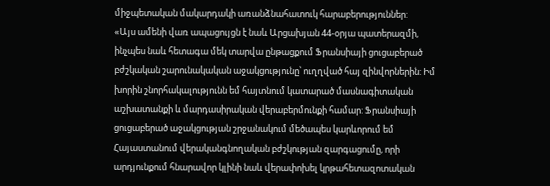միջպետական մակարդակի առանձնահատուկ հարաբերություններ:
«Այս ամենի վառ ապացույցն է նաև Արցախյան 44-օրյա պատերազմի, ինչպես նաև հետագա մեկ տարվա ընթացքում Ֆրանսիայի ցուցաբերած բժշկական շարունակական աջակցությունը՝ ուղղված հայ զինվորներին: Իմ խորին շնորհակալությունն եմ հայտնում կատարած մասնագիտական աշխատանքի և մարդասիրական վերաբերմունքի համար: Ֆրանսիայի ցուցաբերած աջակցության շրջանակում մեծապես կարևորում եմ Հայաստանում վերականգնողական բժշկության զարգացումը, որի արդյունքում հնարավոր կլինի նաև վերափոխել կրթահետազոտական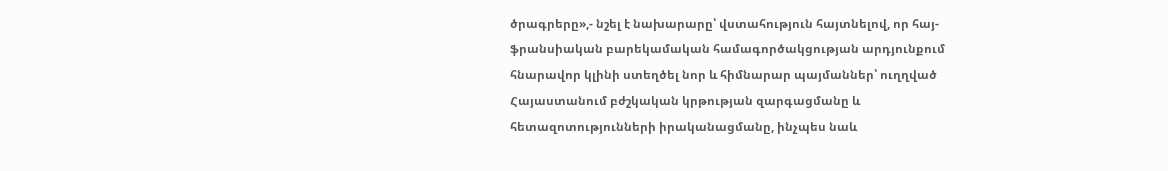ծրագրերը»,- նշել է նախարարը՝ վստահություն հայտնելով, որ հայ-ֆրանսիական բարեկամական համագործակցության արդյունքում հնարավոր կլինի ստեղծել նոր և հիմնարար պայմաններ՝ ուղղված Հայաստանում բժշկական կրթության զարգացմանը և հետազոտությունների իրականացմանը, ինչպես նաև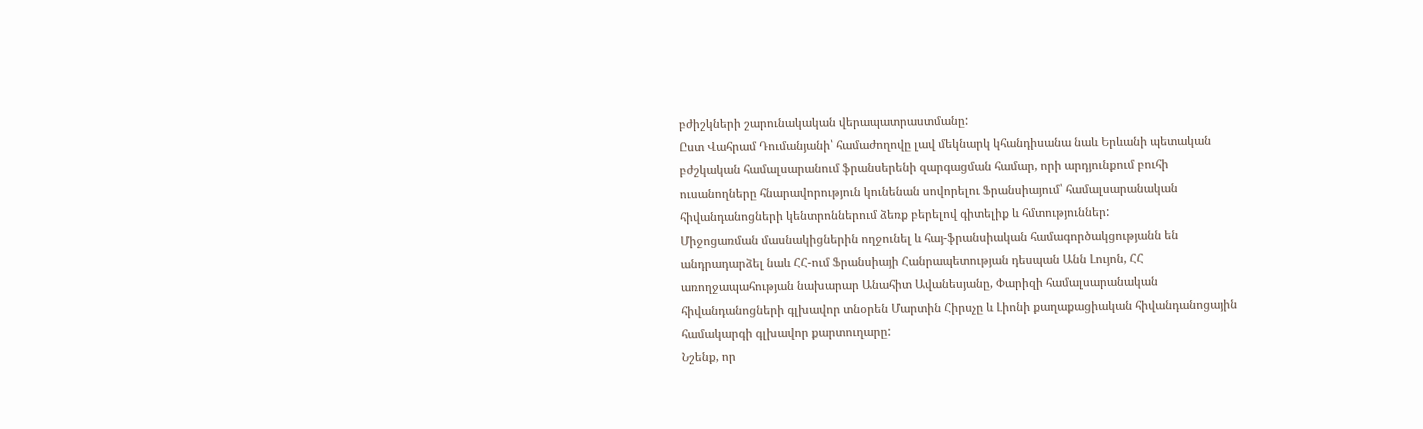բժիշկների շարունակական վերապատրաստմանը:
Ըստ Վահրամ Դումանյանի՝ համաժողովը լավ մեկնարկ կհանդիսանա նաև Երևանի պետական բժշկական համալսարանում ֆրանսերենի զարգացման համար, որի արդյունքում բուհի ուսանողները հնարավորություն կունենան սովորելու Ֆրանսիայում՝ համալսարանական հիվանդանոցների կենտրոններում ձեռք բերելով գիտելիք և հմտություններ:
Միջոցառման մասնակիցներին ողջունել և հայ-ֆրանսիական համագործակցությանն են անդրադարձել նաև ՀՀ-ում Ֆրանսիայի Հանրապետության դեսպան Անն Լույոն, ՀՀ առողջապահության նախարար Անահիտ Ավանեսյանը, Փարիզի համալսարանական հիվանդանոցների գլխավոր տնօրեն Մարտին Հիրսչը և Լիոնի քաղաքացիական հիվանդանոցային համակարգի գլխավոր քարտուղարը:
Նշենք, որ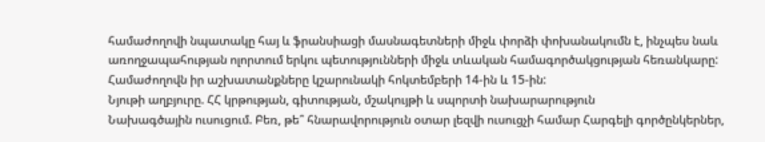համաժողովի նպատակը հայ և ֆրանսիացի մասնագետների միջև փորձի փոխանակումն է, ինչպես նաև առողջապահության ոլորտում երկու պետությունների միջև տևական համագործակցության հեռանկարը: Համաժողովն իր աշխատանքները կշարունակի հոկտեմբերի 14-ին և 15-ին:
Նյութի աղբյուրը. ՀՀ կրթության, գիտության, մշակույթի և սպորտի նախարարություն
Նախագծային ուսուցում. Բեռ, թե՞ հնարավորություն օտար լեզվի ուսուցչի համար Հարգելի գործընկերներ,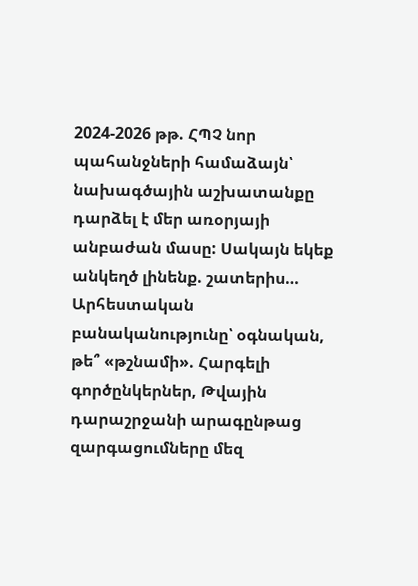2024-2026 թթ. ՀՊՉ նոր պահանջների համաձայն՝ նախագծային աշխատանքը դարձել է մեր առօրյայի անբաժան մասը: Սակայն եկեք անկեղծ լինենք. շատերիս…
Արհեստական բանականությունը՝ օգնական, թե՞ «թշնամի». Հարգելի գործընկերներ, Թվային դարաշրջանի արագընթաց զարգացումները մեզ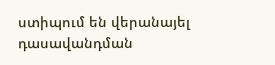ստիպում են վերանայել դասավանդման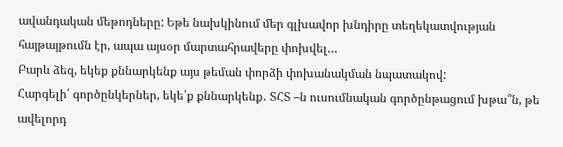ավանդական մեթոդները: Եթե նախկինում մեր գլխավոր խնդիրը տեղեկատվության հայթայթումն էր, ապա այսօր մարտահրավերը փոխվել…
Բարև ձեզ, եկեք քննարկենք այս թեման փորձի փոխանակման նպատակով:
Հարգելի՛ գործընկերներ, եկե՛ք քննարկենք․ ՏՀՏ –ն ուսումնական գործընթացում խթա՞ն, թե ավելորդ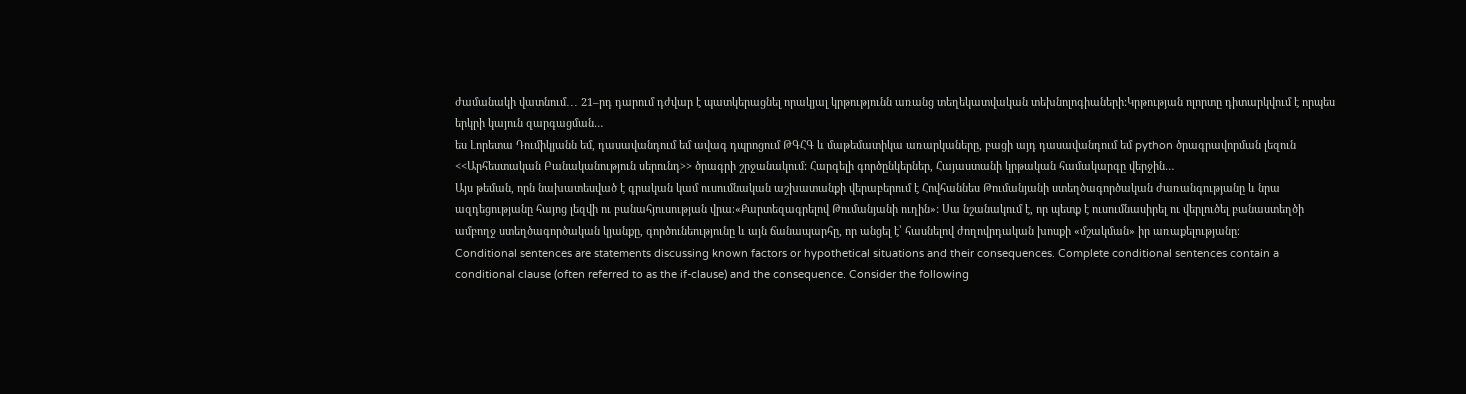ժամանակի վատնում․․․ 21–րդ դարում դժվար է պատկերացնել որակյալ կրթությունն առանց տեղեկատվական տեխնոլոգիաների:Կրթության ոլորտը դիտարկվում է որպես երկրի կայուն զարգացման…
ես Լորետա Դումիկյանն եմ, դասավանդում եմ ավագ դպրոցում ԹԳՀԳ և մաթեմատիկա առարկաները, բացի այդ դասավանդում եմ python ծրագրավորման լեզուն <<Արհեստական Բանականություն սերունդ>> ծրագրի շրջանակում: Հարգելի գործընկերներ, Հայաստանի կրթական համակարգը վերջին…
Այս թեման, որն նախատեսված է գրական կամ ուսումնական աշխատանքի վերաբերում է Հովհաննես Թումանյանի ստեղծագործական ժառանգությանը և նրա ազդեցությանը հայոց լեզվի ու բանահյուսության վրա։«Քարտեզագրելով Թումանյանի ուղին»: Սա նշանակում է, որ պետք է ուսումնասիրել ու վերլուծել բանաստեղծի ամբողջ ստեղծագործական կյանքը, գործունեությունը և այն ճանապարհը, որ անցել է՝ հասնելով ժողովրդական խոսքի «մշակման» իր առաքելությանը։
Conditional sentences are statements discussing known factors or hypothetical situations and their consequences. Complete conditional sentences contain a conditional clause (often referred to as the if-clause) and the consequence. Consider the following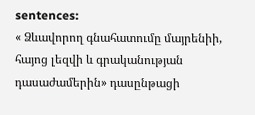sentences:
« Ձևավորող գնահատումը մայրենիի, հայոց լեզվի և գրականության դասաժամերին» դասընթացի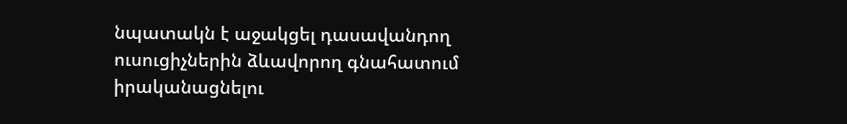նպատակն է աջակցել դասավանդող ուսուցիչներին ձևավորող գնահատում իրականացնելու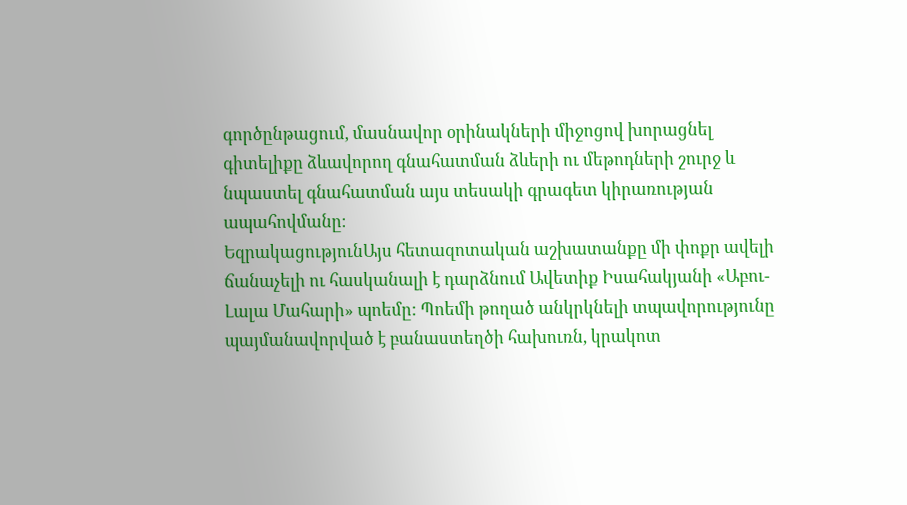գործընթացում, մասնավոր օրինակների միջոցով խորացնել գիտելիքը ձևավորող գնահատման ձևերի ու մեթոդների շուրջ և նպաստել գնահատման այս տեսակի գրագետ կիրառության ապահովմանը։
ԵզրակացությունԱյս հետազոտական աշխատանքը մի փոքր ավելի ճանաչելի ու հասկանալի է դարձնում Ավետիք Իսահակյանի «Աբու-Լալա Մահարի» պոեմը: Պոեմի թողած անկրկնելի տպավորությունը պայմանավորված է բանաստեղծի հախուռն, կրակոտ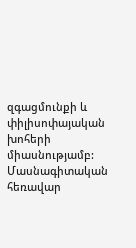զգացմունքի և փիլիսոփայական խոհերի միասնությամբ:
Մասնագիտական հեռավար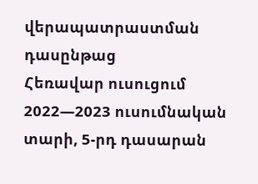վերապատրաստման դասընթաց
Հեռավար ուսուցում 2022—2023 ուսումնական տարի, 5-րդ դասարան